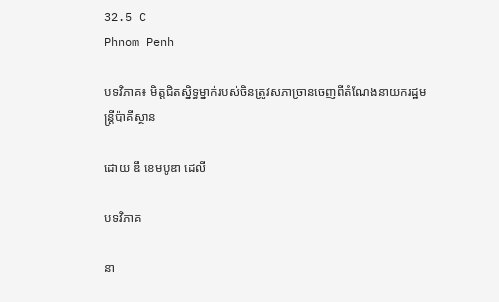32.5 C
Phnom Penh

បទវិភាគ៖ មិត្តជិតស្និទ្ធម្នាក់របស់ចិនត្រូវសភាច្រានចេញពីតំណែងនាយករដ្ឋមន្ត្រីប៉ាគីស្ថាន

ដោយ ឌឹ ខេមបូឌា ដេលី

បទវិភាគ

នា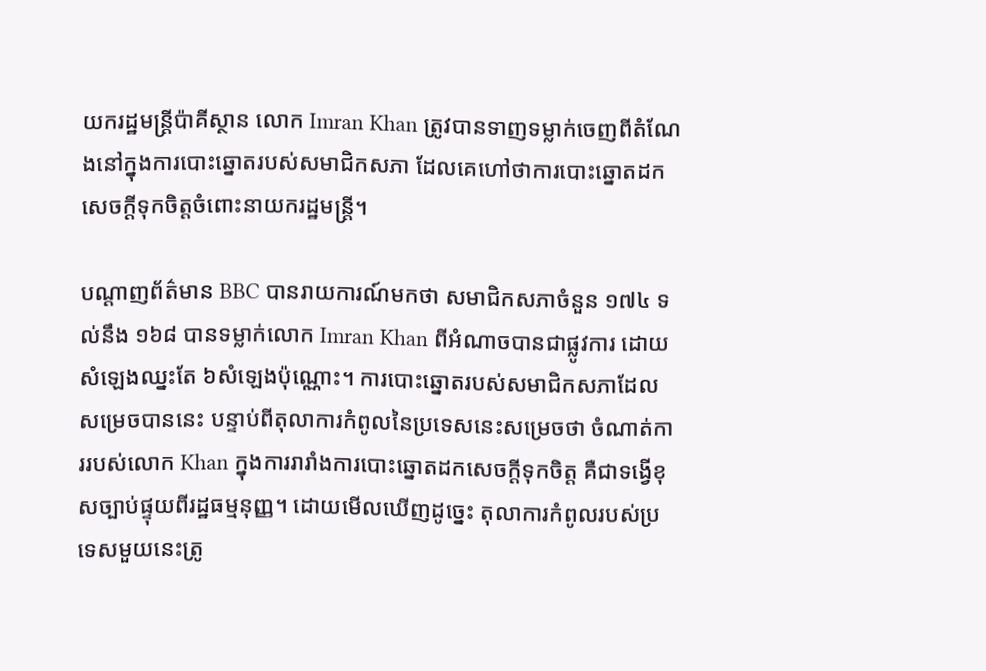យករដ្ឋមន្ត្រីប៉ាគីស្ថាន លោក Imran Khan ត្រូវបានទាញទម្លាក់ចេញពីតំណែងនៅក្នុងការបោះឆ្នោតរបស់សមាជិកសភា ដែលគេហៅថាការបោះឆ្នោតដកសេចក្ដីទុកចិត្តចំពោះនាយករដ្ឋមន្ត្រី។

បណ្ដាញព័ត៌មាន BBC បានរាយការណ៍មកថា សមាជិកសភាចំនួន ១៧៤ ទល់នឹង ១៦៨ បានទម្លាក់លោក Imran Khan ពីអំណាចបានជាផ្លូវការ ដោយសំឡេងឈ្នះតែ ៦សំឡេងប៉ុណ្ណោះ។ ការបោះឆ្នោតរបស់សមាជិកសភាដែលសម្រេចបាននេះ បន្ទាប់ពីតុលាការកំពូលនៃប្រទេសនេះសម្រេចថា ចំណាត់ការរបស់លោក Khan ក្នុងការរារាំងការបោះឆ្នោតដកសេចក្ដីទុកចិត្ត គឺជាទង្វើខុសច្បាប់ផ្ទុយពីរដ្ឋធម្មនុញ្ញ។ ដោយមើលឃើញដូច្នេះ តុលាការកំពូលរបស់ប្រទេសមួយនេះត្រូ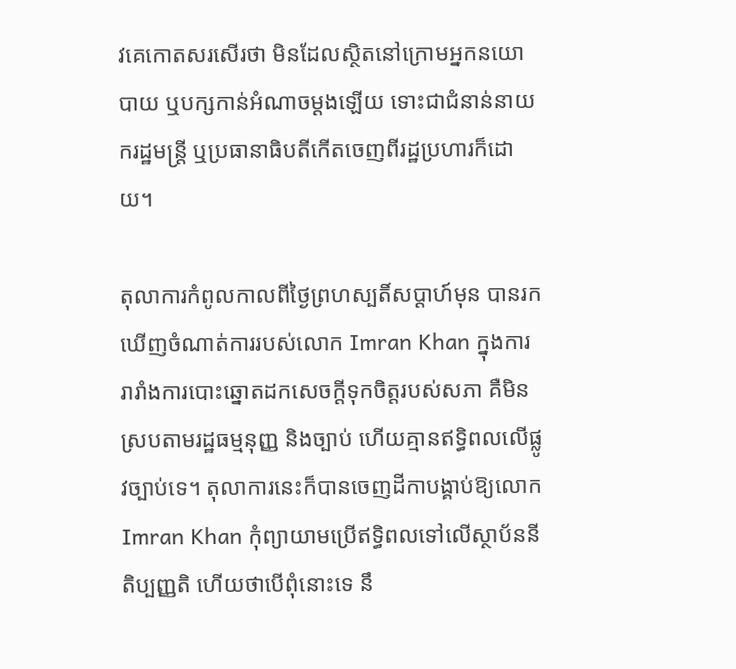វគេកោតសរសើរថា មិនដែលស្ថិតនៅក្រោមអ្នកនយោបាយ ឬបក្សកាន់អំណាចម្ដងឡើយ ទោះជាជំនាន់នាយករដ្ឋមន្ត្រី ឬប្រធានាធិបតីកើតចេញពីរដ្ឋប្រហារក៏ដោយ។

តុលាការកំពូលកាលពីថ្ងៃព្រហស្បតិ៍សប្ដាហ៍មុន បានរកឃើញចំណាត់ការរបស់លោក Imran Khan ក្នុងការរារាំងការបោះឆ្នោតដកសេចក្ដីទុកចិត្តរបស់សភា គឺមិនស្របតាមរដ្ឋធម្មនុញ្ញ និងច្បាប់ ហើយគ្មានឥទ្ធិពលលើផ្លូវច្បាប់ទេ។ តុលាការនេះក៏បានចេញដីកាបង្គាប់ឱ្យលោក Imran Khan កុំព្យាយាមប្រើឥទ្ធិពលទៅលើស្ថាប័ននីតិប្បញ្ញតិ ហើយថាបើពុំនោះទេ នឹ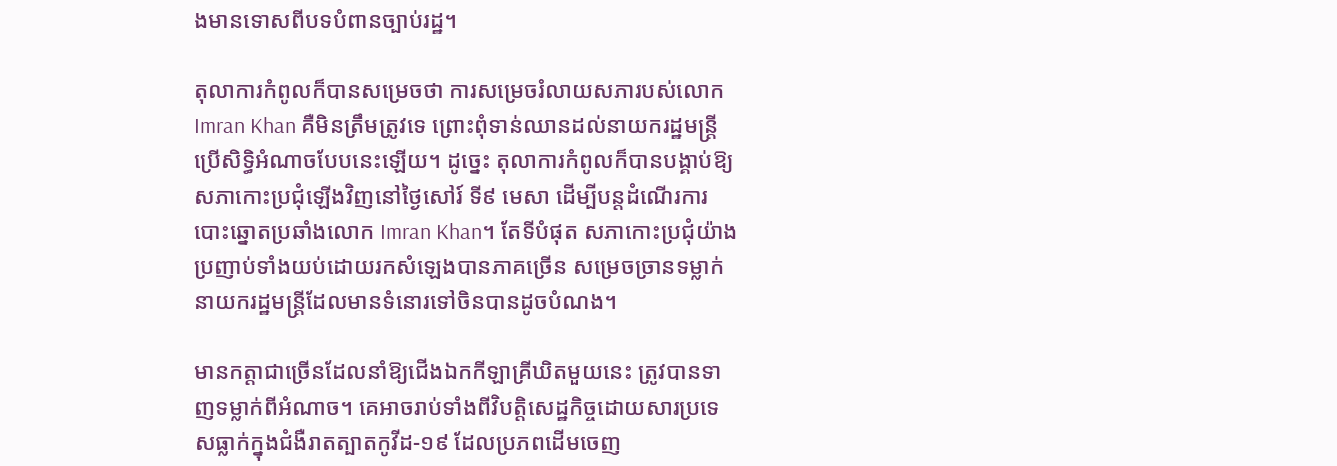ងមានទោសពីបទបំពានច្បាប់រដ្ឋ។

តុលាការកំពូលក៏បានសម្រេចថា ការសម្រេចរំលាយសភារបស់លោក Imran Khan គឺមិនត្រឹមត្រូវទេ ព្រោះពុំទាន់ឈានដល់នាយករដ្ឋមន្ត្រីប្រើសិទ្ធិអំណាចបែបនេះឡើយ។ ដូច្នេះ តុលាការកំពូលក៏បានបង្គាប់ឱ្យសភាកោះប្រជុំឡើងវិញនៅថ្ងៃសៅរ៍ ទី៩ មេសា ដើម្បីបន្តដំណើរការបោះឆ្នោតប្រឆាំងលោក Imran Khan។ តែទីបំផុត សភាកោះប្រជុំយ៉ាងប្រញាប់ទាំងយប់ដោយរកសំឡេងបានភាគច្រើន សម្រេចច្រានទម្លាក់នាយករដ្ឋមន្ត្រីដែលមានទំនោរទៅចិនបានដូចបំណង។

មានកត្តាជាច្រើនដែលនាំឱ្យជើងឯកកីឡាគ្រីឃិតមួយនេះ ត្រូវបានទាញទម្លាក់ពីអំណាច។ គេអាចរាប់ទាំងពីវិបត្តិសេដ្ឋកិច្ចដោយសារប្រទេសធ្លាក់ក្នុងជំងឺរាតត្បាតកូវីដ-១៩ ដែលប្រភពដើមចេញ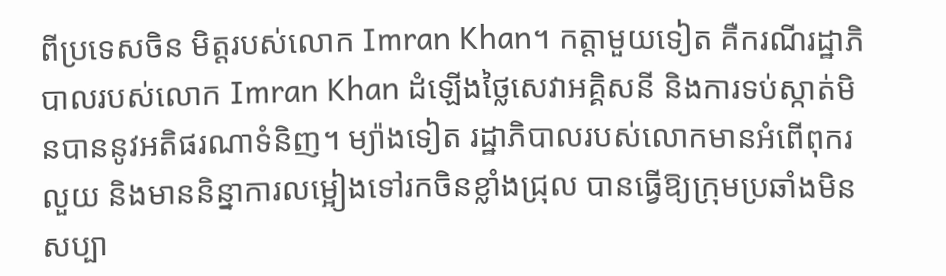ពីប្រទេសចិន មិត្តរបស់លោក Imran Khan។ កត្តាមួយទៀត គឺករណីរដ្ឋាភិបាលរបស់លោក Imran Khan ដំឡើងថ្លៃសេវាអគ្គិសនី និងការទប់ស្កាត់មិនបាននូវអតិផរណាទំនិញ។ ម្យ៉ាងទៀត រដ្ឋាភិបាលរបស់លោកមានអំពើពុករលួយ និងមាននិន្នាការលម្អៀងទៅរកចិនខ្លាំងជ្រុល បានធ្វើឱ្យក្រុមប្រឆាំងមិនសប្បា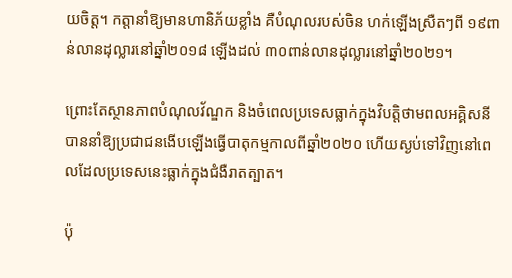យចិត្ត។ កត្តានាំឱ្យមានហានិភ័យខ្លាំង គឺបំណុលរបស់ចិន ហក់ឡើងស្រឺតៗពី ១៩ពាន់លានដុល្លារនៅឆ្នាំ២០១៨ ឡើងដល់ ៣០ពាន់លានដុល្លារនៅឆ្នាំ២០២១។

ព្រោះតែស្ថានភាពបំណុលវ័ណ្ឌក និងចំពេលប្រទេសធ្លាក់ក្នុងវិបត្តិថាមពលអគ្គិសនី បាននាំឱ្យប្រជាជនងើបឡើងធ្វើបាតុកម្មកាលពីឆ្នាំ២០២០ ហើយស្ងប់ទៅវិញនៅពេលដែលប្រទេសនេះធ្លាក់ក្នុងជំងឺរាតត្បាត។

ប៉ុ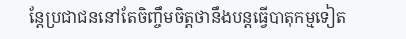ន្តែប្រជាជននៅតែចិញ្ចឹមចិត្តថានឹងបន្តធ្វើបាតុកម្មទៀត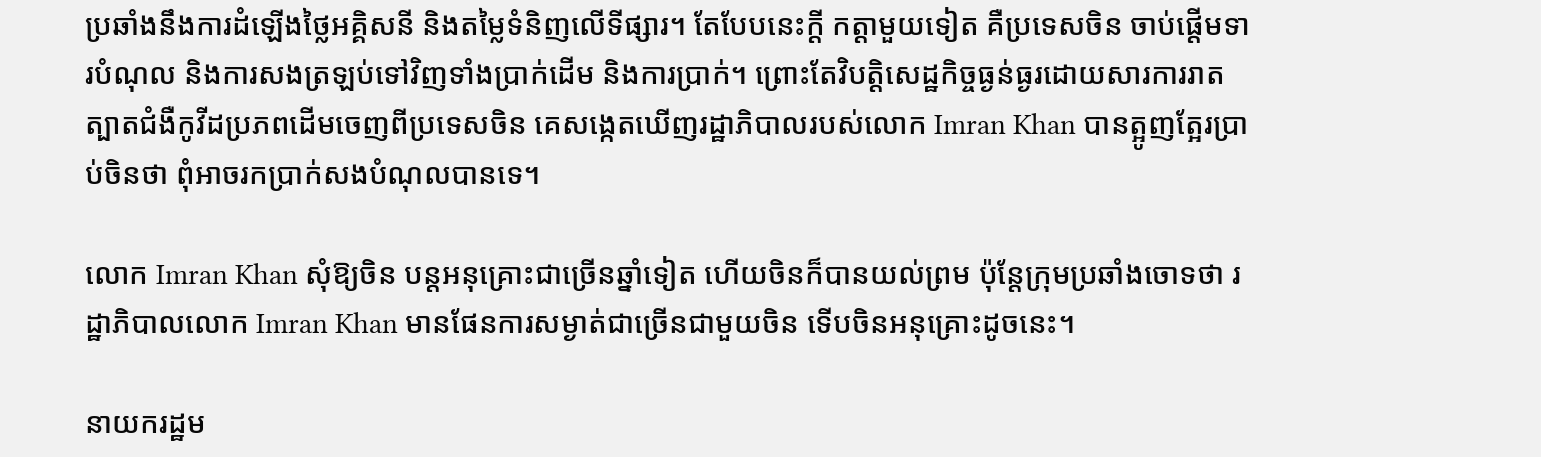ប្រឆាំងនឹងការដំឡើងថ្លៃអគ្គិសនី និងតម្លៃទំនិញលើទីផ្សារ។ តែបែបនេះក្ដី កត្តាមួយទៀត គឺប្រទេសចិន ចាប់ផ្តើមទារបំណុល និងការសងត្រឡប់ទៅវិញទាំងប្រាក់ដើម និងការប្រាក់។ ព្រោះតែវិបត្តិសេដ្ឋកិច្ចធ្ងន់ធ្ងរដោយសារការរាតត្បាតជំងឺកូវីដប្រភពដើមចេញពីប្រទេសចិន គេសង្កេតឃើញរដ្ឋាភិបាលរបស់លោក Imran Khan បានត្អូញត្អែរប្រាប់ចិនថា ពុំអាចរកប្រាក់សងបំណុលបានទេ។

លោក Imran Khan សុំឱ្យចិន បន្តអនុគ្រោះជាច្រើនឆ្នាំទៀត ហើយចិនក៏បានយល់ព្រម ប៉ុន្តែក្រុមប្រឆាំងចោទថា រដ្ឋាភិបាលលោក Imran Khan មានផែនការសម្ងាត់ជាច្រើនជាមួយចិន ទើបចិនអនុគ្រោះដូចនេះ។

នាយករដ្ឋម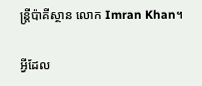ន្ត្រីប៉ាគីស្ថាន លោក Imran Khan។

អ្វីដែល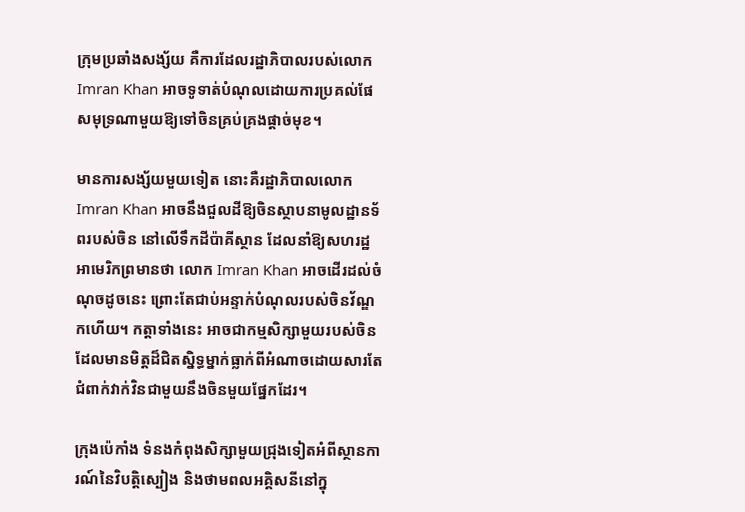ក្រុមប្រឆាំងសង្ស័យ គឺការដែលរដ្ឋាភិបាលរបស់លោក Imran Khan អាចទូទាត់បំណុលដោយការប្រគល់ផែសមុទ្រណាមួយឱ្យទៅចិនគ្រប់គ្រងផ្ដាច់មុខ។

មានការសង្ស័យមួយទៀត នោះគឺរដ្ឋាភិបាលលោក Imran Khan អាចនឹងជួលដីឱ្យចិនស្ថាបនាមូលដ្ឋានទ័ពរបស់ចិន នៅលើទឹកដីប៉ាគីស្ថាន ដែលនាំឱ្យសហរដ្ឋអាមេរិកព្រមានថា លោក Imran Khan អាចដើរដល់ចំណុចដូចនេះ ព្រោះតែជាប់អន្ទាក់បំណុលរបស់ចិនវ័ណ្ឌកហើយ។ កត្តាទាំងនេះ អាចជាកម្មសិក្សាមួយរបស់ចិន ដែលមានមិត្តដ៏ជិតស្និទ្ធម្នាក់ធ្លាក់ពីអំណាចដោយសារតែជំពាក់វាក់វិនជាមួយនឹងចិនមួយផ្នែកដែរ។

ក្រុងប៉េកាំង ទំនងកំពុងសិក្សាមួយជ្រុងទៀតអំពីស្ថានការណ៍នៃវិបត្តិស្បៀង និងថាមពលអគ្គិសនីនៅក្នុ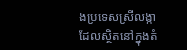ងប្រទេសស្រីលង្កា ដែលស្ថិតនៅក្នុងតំ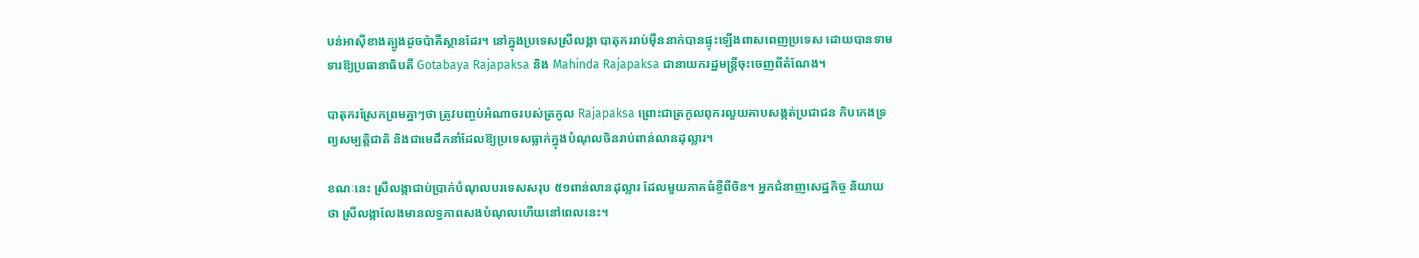បន់អាស៊ីខាងត្បូងដូចប៉ាគីស្ថានដែរ។ នៅក្នុងប្រទេសស្រីលង្កា បាតុកររាប់ម៉ឺននាក់បានផ្ទុះឡើងពាសពេញប្រទេស ដោយបានទាមទារឱ្យប្រធានាធិបតី Gotabaya Rajapaksa និង Mahinda Rajapaksa ជានាយករដ្ឋមន្ត្រីចុះចេញពីតំណែង។

បាតុករស្រែកព្រមគ្នាៗថា ត្រូវបញ្ចប់អំណាចរបស់ត្រកូល Rajapaksa ព្រោះជាត្រកូលពុករលួយគាបសង្កត់ប្រជាជន កិបកេងទ្រព្យសម្បត្តិជាតិ និងជាមេដឹកនាំដែលឱ្យប្រទេសធ្លាក់ក្នុងបំណុលចិនរាប់ពាន់លានដុល្លារ។

ខណៈនេះ ស្រីលង្កាជាប់ប្រាក់បំណុលបរទេសសរុប ៥១ពាន់លានដុល្លារ ដែលមួយភាគធំខ្ចីពីចិន។ អ្នកជំនាញសេដ្ឋកិច្ច និយាយថា ស្រីលង្កាលែងមានលទ្ធភាពសងបំណុលហើយនៅពេលនេះ។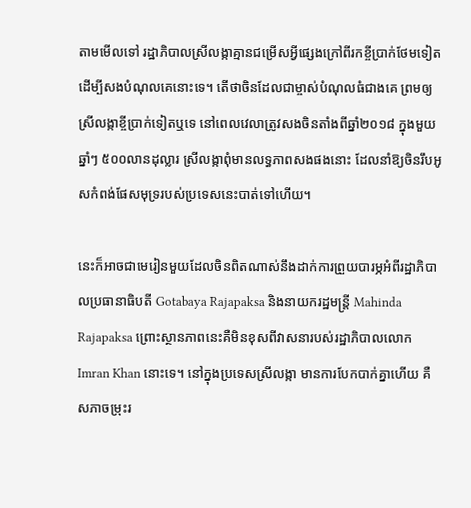តាមមើលទៅ រដ្ឋាភិបាលស្រីលង្កាគ្មានជម្រើសអ្វីផ្សេងក្រៅពីរកខ្ចីប្រាក់ថែមទៀត ដើម្បីសងបំណុលគេនោះទេ។ តើថាចិនដែលជាម្ចាស់បំណុលធំជាងគេ ព្រមឲ្យស្រីលង្កាខ្ចីប្រាក់ទៀតឬទេ នៅពេលវេលាត្រូវសងចិនតាំងពីឆ្នាំ២០១៨ ក្នុងមួយឆ្នាំៗ ៥០០លានដុល្លារ ស្រីលង្កាពុំមានលទ្ធភាពសងផងនោះ ដែលនាំឱ្យចិនរឹបអូសកំពង់ផែសមុទ្ររបស់ប្រទេសនេះបាត់ទៅហើយ។

នេះក៏អាចជាមេរៀនមួយដែលចិនពិតណាស់នឹងដាក់ការព្រួយបារម្ភអំពីរដ្ឋាភិបាលប្រធានាធិបតី Gotabaya Rajapaksa និងនាយករដ្ឋមន្ត្រី Mahinda Rajapaksa ព្រោះស្ថានភាពនេះគឺមិនខុសពីវាសនារបស់រដ្ឋាភិបាលលោក Imran Khan នោះទេ។ នៅក្នុងប្រទេសស្រីលង្កា មានការបែកបាក់គ្នាហើយ គឺសភាចម្រុះរ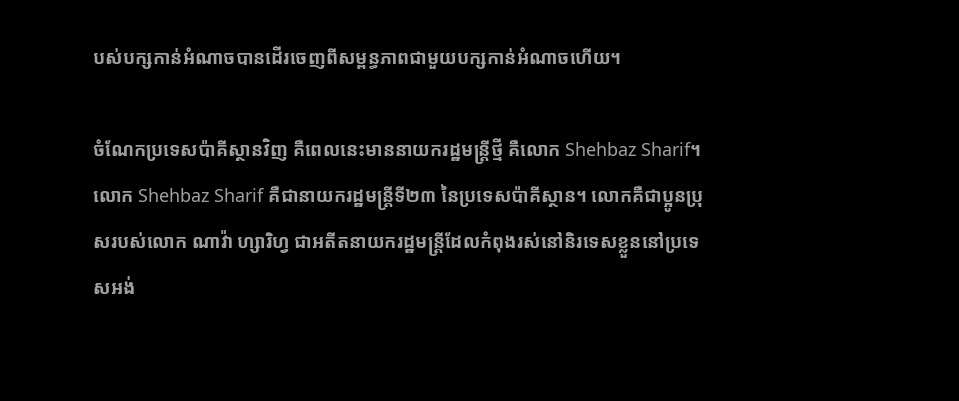បស់បក្សកាន់អំណាចបានដើរចេញពីសម្ពន្ធភាពជាមួយបក្សកាន់អំណាចហើយ។

ចំណែកប្រទេសប៉ាគីស្ថានវិញ គឺពេលនេះមាននាយករដ្ឋមន្ត្រីថ្មី គឺលោក Shehbaz Sharif។ លោក Shehbaz Sharif គឺជានាយករដ្ឋមន្ត្រីទី២៣ នៃប្រទេសប៉ាគីស្ថាន។ លោកគឺជាប្អូនប្រុសរបស់លោក ណាវ៉ា ហ្សារិហ្វ ជាអតីតនាយករដ្ឋមន្ត្រីដែលកំពុងរស់នៅនិរទេសខ្លួននៅប្រទេសអង់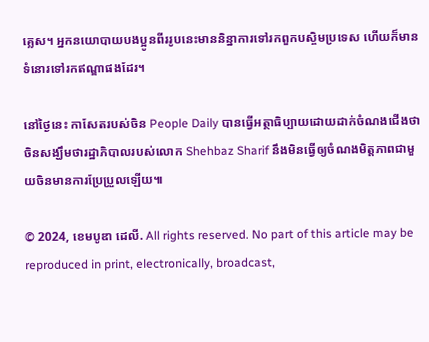គ្លេស។ អ្នកនយោបាយបងប្អូនពីររូបនេះមាននិន្នាការទៅរកពួកបស្ចិមប្រទេស ហើយក៏មានទំនោរទៅរកឥណ្ឌាផងដែរ។

នៅថ្ងៃនេះ កាសែតរបស់ចិន People Daily បានធ្វើអត្ថាធិប្បាយដោយដាក់ចំណងជើងថា ចិនសង្ឃឹមថារដ្ឋាភិបាលរបស់លោក Shehbaz Sharif នឹងមិនធ្វើឲ្យចំណងមិត្តភាពជាមួយចិនមានការប្រែប្រួលឡើយ៕

© 2024, ខេមបូឌា ដេលី. All rights reserved. No part of this article may be reproduced in print, electronically, broadcast,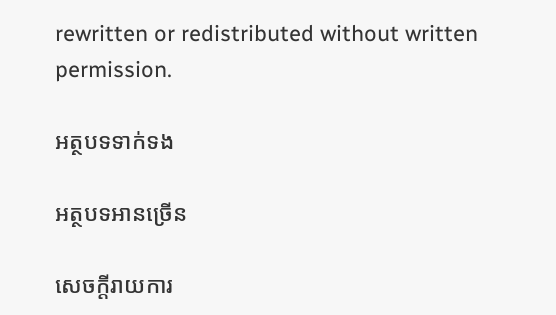rewritten or redistributed without written permission.

អត្ថបទទាក់ទង

អត្ថបទអានច្រើន

សេចក្ដីរាយការ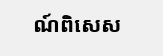ណ៍ពិសេស